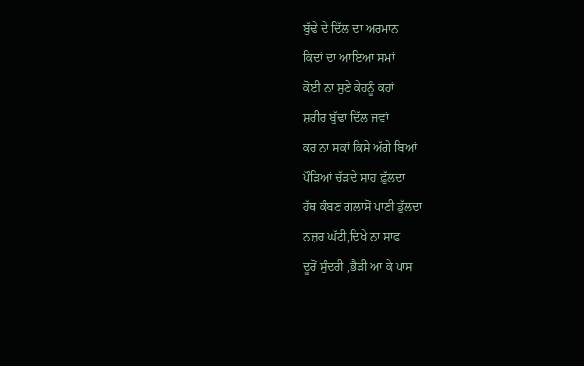ਬੁੱਢੇ ਦੇ ਦਿੱਲ ਦਾ ਅਰਮਾਨ
ਕਿਦਾਂ ਦਾ ਆਇਆ ਸਮਾਂ
ਕੋਈ ਨਾ ਸੁਣੇ ਕੇਹਨੂੰ ਕਹਾਂ
ਸ਼ਰੀਰ ਬੁੱਢਾ ਦਿੱਲ ਜਵਾਂ
ਕਰ ਨਾ ਸਕਾਂ ਕਿਸੇ ਅੱਗੇ ਬਿਆਂ
ਪੌੜਿਆਂ ਚੱੜਦੇ ਸਾਹ ਫ਼ੁੱਲਦਾ
ਹੱਥ ਕੰਬਣ ਗਲਾਸੋਂ ਪਾਣੀ ਡੁੱਲਦਾ
ਨਜ਼ਰ ਘੱਟੀ,ਦਿਖੇ ਨਾ ਸਾਫ
ਦੂਰੋਂ ਸੁੰਦਰੀ ,ਭੈੜੀ ਆ ਕੇ ਪਾਸ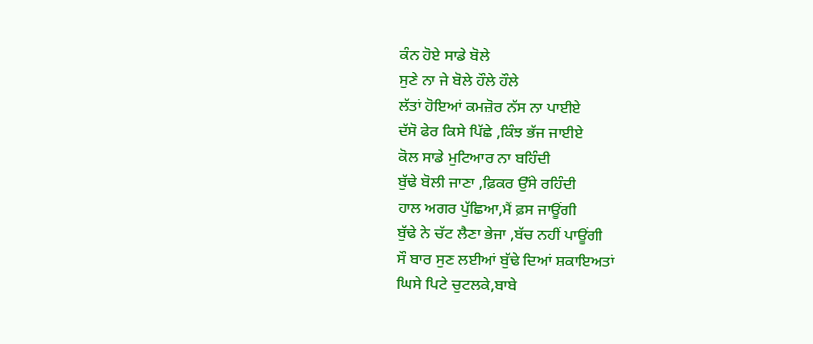ਕੰਨ ਹੋਏ ਸਾਡੇ ਬੋਲੇ
ਸੁਣੇ ਨਾ ਜੇ ਬੋਲੇ ਹੌਲੇ ਹੌਲੇ
ਲੱਤਾਂ ਹੋਇਆਂ ਕਮਜ਼ੋਰ ਨੱਸ ਨਾ ਪਾਈਏ
ਦੱਸੋ ਫੇਰ ਕਿਸੇ ਪਿੱਛੇ ,ਕਿੰਝ ਭੱਜ ਜਾਈਏ
ਕੋਲ ਸਾਡੇ ਮੁਟਿਆਰ ਨਾ ਬਹਿੰਦੀ
ਬੁੱਢੇ ਬੋਲੀ ਜਾਣਾ ,ਫ਼ਿਕਰ ਉੱਸੇ ਰਹਿੰਦੀ
ਹਾਲ ਅਗਰ ਪੁੱਛਿਆ,ਮੈਂ ਫ਼ਸ ਜਾਊਂਗੀ
ਬੁੱਢੇ ਨੇ ਚੱਟ ਲੈਣਾ ਭੇਜਾ ,ਬੱਚ ਨਹੀਂ ਪਾਊਂਗੀ
ਸੌ ਬਾਰ ਸੁਣ ਲਈਆਂ ਬੁੱਢੇ ਦਿਆਂ ਸ਼ਕਾਇਅਤਾਂ
ਘਿਸੇ ਪਿਟੇ ਚੁਟਲਕੇ,ਬਾਬੇ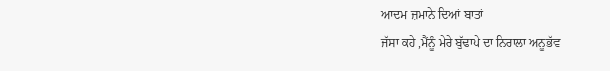ਆਦਮ ਜ਼ਮਾਨੇ ਦਿਆਂ ਬਾਤਾਂ
ਜੱਸਾ ਕਹੇ ,ਮੈਂਨੂੰ ਮੇਰੇ ਬੁੱਢਾਪੇ ਦਾ ਨਿਰਾਲਾ ਅਨੂਭੱਵ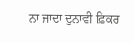ਨਾ ਜਾਦਾ ਦੁਨਾਵੀ ਫ਼ਿਕਰ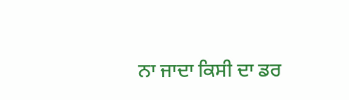ਨਾ ਜਾਦਾ ਕਿਸੀ ਦਾ ਡਰ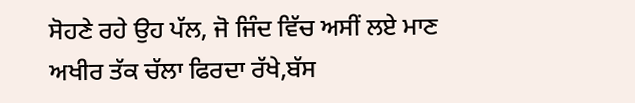ਸੋਹਣੇ ਰਹੇ ਉਹ ਪੱਲ, ਜੋ ਜਿੰਦ ਵਿੱਚ ਅਸੀਂ ਲਏ ਮਾਣ
ਅਖੀਰ ਤੱਕ ਚੱਲਾ ਫਿਰਦਾ ਰੱਖੇ,ਬੱਸ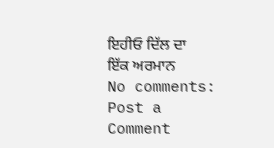ਇਹੀਓ ਦਿੱਲ ਦਾ ਇੱਕ ਅਰਮਾਨ
No comments:
Post a Comment